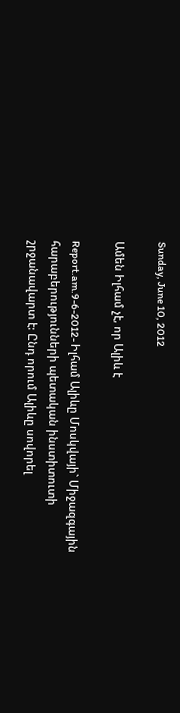Sunday, June 10, 2012

Ամեն Իլհամ չէ, որ Ալիև է

Report.am.9-6-2012- Իլհամ Ալիևը Մոսկվայի` Միջազգային հարաբերությունների պետական ինստիտուտի շրջանավարտ է: Ընդ որում Ալիևը սովորել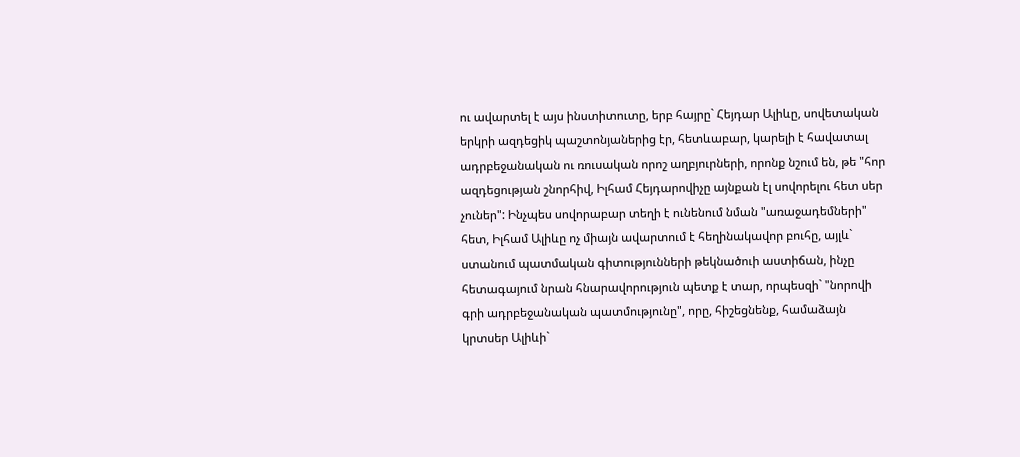ու ավարտել է այս ինստիտուտը, երբ հայրը` Հեյդար Ալիևը, սովետական երկրի ազդեցիկ պաշտոնյաներից էր, հետևաբար, կարելի է հավատալ ադրբեջանական ու ռուսական որոշ աղբյուրների, որոնք նշում են, թե "հոր ազդեցության շնորհիվ, Իլհամ Հեյդարովիչը այնքան էլ սովորելու հետ սեր չուներ": Ինչպես սովորաբար տեղի է ունենում նման "առաջադեմների" հետ, Իլհամ Ալիևը ոչ միայն ավարտում է հեղինակավոր բուհը, այլև` ստանում պատմական գիտությունների թեկնածուի աստիճան, ինչը հետագայում նրան հնարավորություն պետք է տար, որպեսզի` "նորովի գրի ադրբեջանական պատմությունը", որը, հիշեցնենք, համաձայն կրտսեր Ալիևի`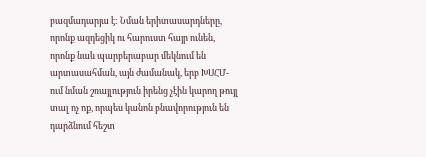բազմադարյա է: Նման երիտասարդները, որոնք ազդեցիկ ու հարուստ հայր ունեն, որոնք նաև պարբերաբար մեկնում են արտասահման, այն ժամանակ, երբ ԽՍՀՄ-ում նման շռայլություն իրենց չէին կարող թույլ տալ ոչ ոք, որպես կանոն բնավորություն են դարձնում հեշտ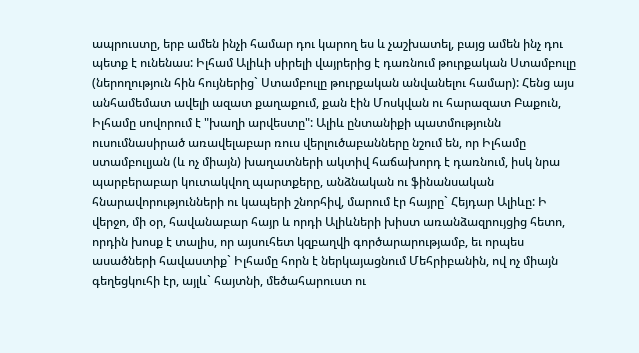ապրուստը, երբ ամեն ինչի համար դու կարող ես և չաշխատել, բայց ամեն ինչ դու պետք է ունենաս: Իլհամ Ալիևի սիրելի վայրերից է դառնում թուրքական Ստամբուլը (ներողություն հին հույներից` Ստամբուլը թուրքական անվանելու համար): Հենց այս անհամեմատ ավելի ազատ քաղաքում, քան էին Մոսկվան ու հարազատ Բաքուն, Իլհամը սովորում է "խաղի արվեստը": Ալիև ընտանիքի պատմությունն ուսումնասիրած առավելաբար ռուս վերլուծաբանները նշում են, որ Իլհամը ստամբուլյան (և ոչ միայն) խաղատների ակտիվ հաճախորդ է դառնում, իսկ նրա պարբերաբար կուտակվող պարտքերը, անձնական ու ֆինանսական հնարավորությունների ու կապերի շնորհիվ, մարում էր հայրը` Հեյդար Ալիևը: Ի վերջո, մի օր, հավանաբար հայր և որդի Ալիևների խիստ առանձազրույցից հետո, որդին խոսք է տալիս, որ այսուհետ կզբաղվի գործարարությամբ, եւ որպես ասածների հավաստիք` Իլհամը հորն է ներկայացնում Մեհրիբանին, ով ոչ միայն գեղեցկուհի էր, այլև` հայտնի, մեծահարուստ ու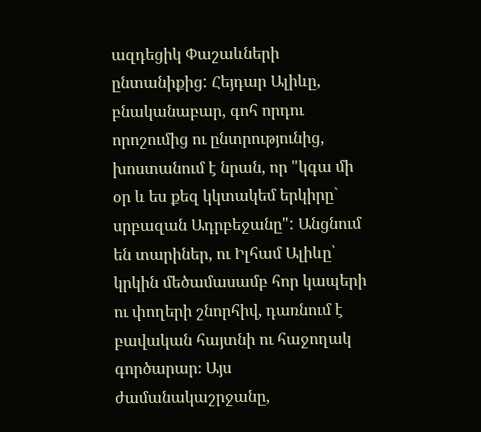ազդեցիկ Փաշաևների ընտանիքից: Հեյդար Ալիևը, բնականաբար, գոհ որդու որոշումից ու ընտրությունից, խոստանում է նրան, որ "կգա մի օր և ես քեզ կկտակեմ երկիրը` սրբազան Ադրբեջանը": Անցնում են տարիներ, ու Իլհամ Ալիևը՝ կրկին մեծամասամբ հոր կապերի ու փողերի շնորհիվ, դառնում է բավական հայտնի ու հաջողակ գործարար։ Այս ժամանակաշրջանը,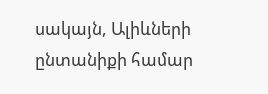սակայն, Ալիևների ընտանիքի համար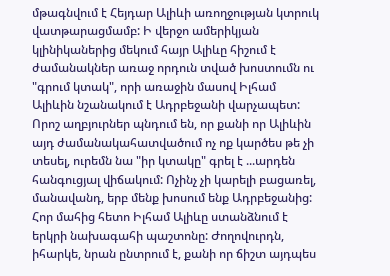մթագնվում է Հեյդար Ալիևի առողջության կտրուկ վատթարացմամբ: Ի վերջո ամերիկյան կլինիկաներից մեկում հայր Ալիևը հիշում է ժամանակներ առաջ որդուն տված խոստումն ու "գրում կտակ", որի առաջին մասով Իլհամ Ալիևին նշանակում է Ադրբեջանի վարչապետ: Որոշ աղբյուրներ պնդում են, որ քանի որ Ալիևին այդ ժամանակահատվածում ոչ ոք կարծես թե չի տեսել, ուրեմն նա "իր կտակը" գրել է ...արդեն հանգուցյալ վիճակում: Ոչինչ չի կարելի բացառել, մանավանդ, երբ մենք խոսում ենք Ադրբեջանից: Հոր մահից հետո Իլհամ Ալիևը ստանձնում է երկրի նախագահի պաշտոնը: Ժողովուրդն, իհարկե, նրան ընտրում է, քանի որ ճիշտ այդպես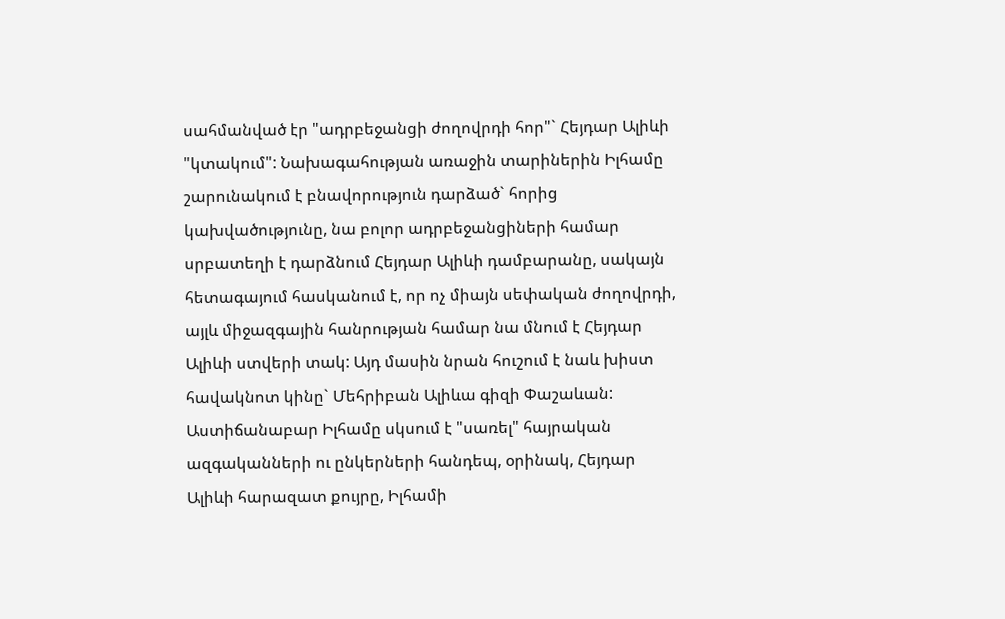սահմանված էր "ադրբեջանցի ժողովրդի հոր"` Հեյդար Ալիևի "կտակում": Նախագահության առաջին տարիներին Իլհամը շարունակում է բնավորություն դարձած` հորից կախվածությունը, նա բոլոր ադրբեջանցիների համար սրբատեղի է դարձնում Հեյդար Ալիևի դամբարանը, սակայն հետագայում հասկանում է, որ ոչ միայն սեփական ժողովրդի, այլև միջազգային հանրության համար նա մնում է Հեյդար Ալիևի ստվերի տակ: Այդ մասին նրան հուշում է նաև խիստ հավակնոտ կինը` Մեհրիբան Ալիևա գիզի Փաշաևան: Աստիճանաբար Իլհամը սկսում է "սառել" հայրական ազգականների ու ընկերների հանդեպ, օրինակ, Հեյդար Ալիևի հարազատ քույրը, Իլհամի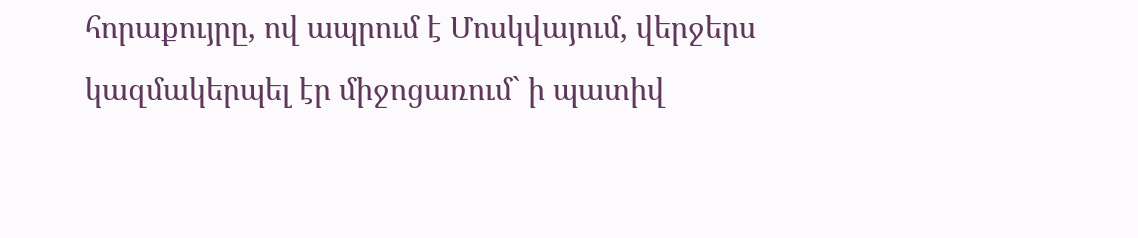հորաքույրը, ով ապրում է Մոսկվայում, վերջերս կազմակերպել էր միջոցառում` ի պատիվ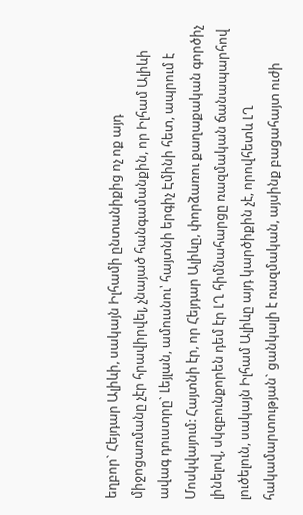եղբոր` Հեյդար Ալիևի, սակայն Իլհամի ընտանիքից ոչ ոք այդ միջոցառմանը չէր հրավիրվել, չնայած հանգամանքին, որ Իլհամ Ալիևի ավագ դուստրը` Լեյլան, ամուսնու՝ հայտնի երգիչ Էմինի հետ, ապրում է Մոսկվայում: Հայտնի էր, որ Հեյդար Ալիևը, փորձառու քաղաքական գործիչ լինելով, սկզբունքորեն դեմ էր ԼՂ հիմնահարցը ռազմական ճանապարհով լուծելուն, սակայն Իլհամ Ալիևը այդ կարծիքին չէ, որովհետև ԼՂ հակամարտության` ցանկալի է ռազմական, այսինք բացահայտ ուժի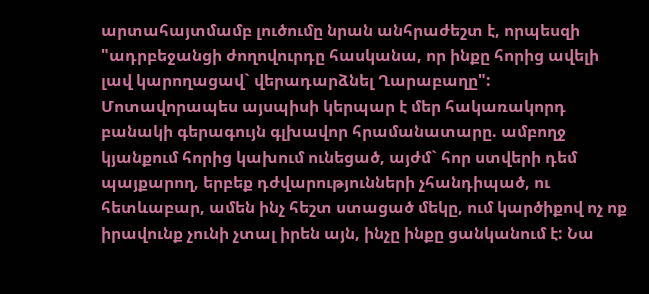արտահայտմամբ լուծումը նրան անհրաժեշտ է, որպեսզի "ադրբեջանցի ժողովուրդը հասկանա, որ ինքը հորից ավելի լավ կարողացավ` վերադարձնել Ղարաբաղը": Մոտավորապես այսպիսի կերպար է մեր հակառակորդ բանակի գերագույն գլխավոր հրամանատարը. ամբողջ կյանքում հորից կախում ունեցած, այժմ` հոր ստվերի դեմ պայքարող, երբեք դժվարությունների չհանդիպած, ու հետևաբար, ամեն ինչ հեշտ ստացած մեկը, ում կարծիքով ոչ ոք իրավունք չունի չտալ իրեն այն, ինչը ինքը ցանկանում է: Նա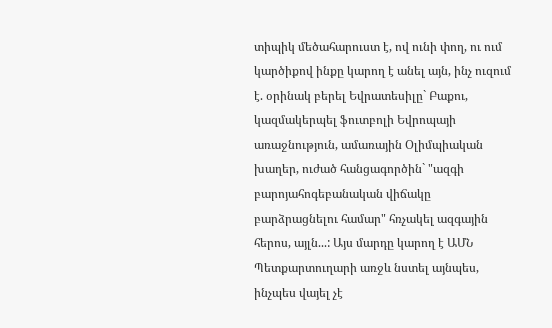տիպիկ մեծահարուստ է, ով ունի փող, ու ում կարծիքով ինքը կարող է անել այն, ինչ ուզում է. օրինակ բերել Եվրատեսիլը` Բաքու, կազմակերպել ֆուտբոլի Եվրոպայի առաջնություն, ամառային Օլիմպիական խաղեր, ուժած հանցագործին` "ազգի բարոյահոգեբանական վիճակը բարձրացնելու համար" հռչակել ազգային հերոս, այլն...: Այս մարդը կարող է ԱՄՆ Պետքարտուղարի առջև նստել այնպես, ինչպես վայել չէ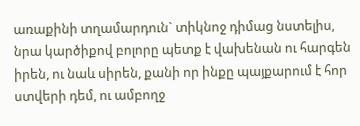առաքինի տղամարդուն` տիկնոջ դիմաց նստելիս, նրա կարծիքով բոլորը պետք է վախենան ու հարգեն իրեն, ու նաև սիրեն, քանի որ ինքը պայքարում է հոր ստվերի դեմ, ու ամբողջ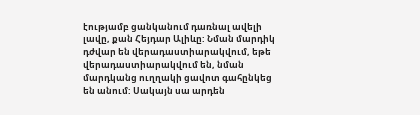էությամբ ցանկանում դառնալ ավելի լավը, քան Հեյդար Ալիևը: Նման մարդիկ դժվար են վերադաստիարակվում, եթե վերադաստիարակվում են, նման մարդկանց ուղղակի ցավոտ գահընկեց են անում: Սակայն սա արդեն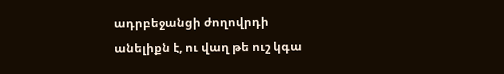ադրբեջանցի ժողովրդի անելիքն է, ու վաղ թե ուշ կգա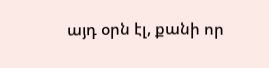այդ օրն էլ, քանի որ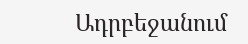Ադրբեջանում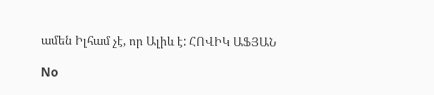ամեն Իլհամ չէ, որ Ալիև է: ՀՈՎԻԿ ԱՖՅԱՆ

No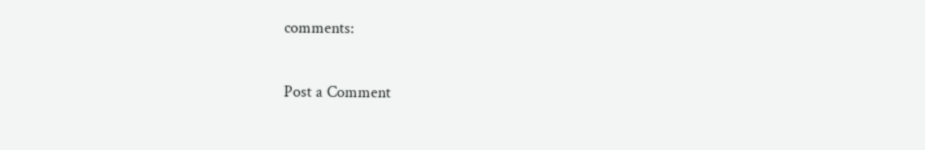comments:

Post a Comment